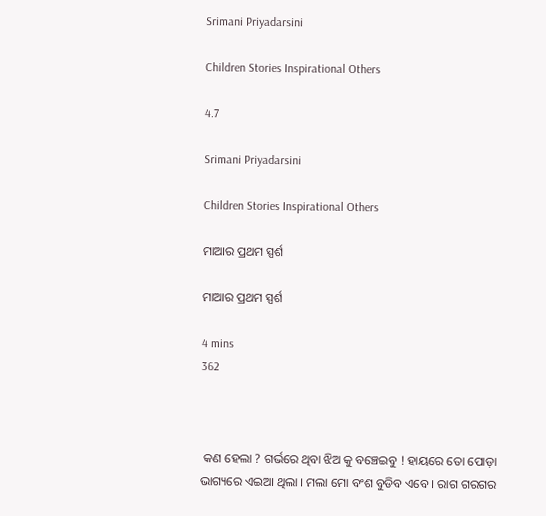Srimani Priyadarsini

Children Stories Inspirational Others

4.7

Srimani Priyadarsini

Children Stories Inspirational Others

ମାଆର ପ୍ରଥମ ସ୍ପର୍ଶ

ମାଆର ପ୍ରଥମ ସ୍ପର୍ଶ

4 mins
362



 କଣ ହେଲା ? ଗର୍ଭରେ ଥିବା ଝିଅ କୁ ବଞ୍ଚେଇବୁ ! ହାୟରେ ତୋ ପୋଡ଼ା ଭାଗ୍ୟରେ ଏଇଆ ଥିଲା । ମଲା ମୋ ବଂଶ ବୁଡିବ ଏବେ । ରାଗ ଗରଗର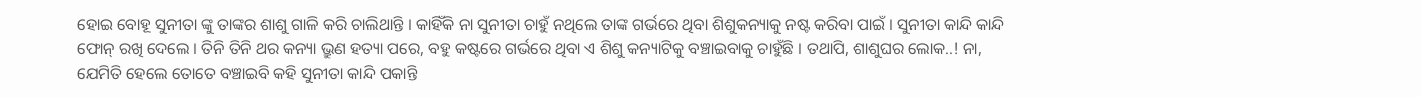ହୋଇ ବୋହୂ ସୁନୀତା ଙ୍କୁ ତାଙ୍କର ଶାଶୁ ଗାଳି କରି ଚାଲିଥାନ୍ତି । କାହିଁକି ନା ସୁନୀତା ଚାହୁଁ ନଥିଲେ ତାଙ୍କ ଗର୍ଭରେ ଥିବା ଶିଶୁକନ୍ୟାକୁ ନଷ୍ଟ କରିବା ପାଇଁ । ସୁନୀତା କାନ୍ଦି କାନ୍ଦି ଫୋନ୍ ରଖି ଦେଲେ । ତିନି ତିନି ଥର କନ୍ୟା ଭ୍ରୁଣ ହତ୍ୟା ପରେ, ବହୁ କଷ୍ଟରେ ଗର୍ଭରେ ଥିବା ଏ ଶିଶୁ କନ୍ୟାଟିକୁ ବଞ୍ଚାଇବାକୁ ଚାହୁଁଛି । ତଥାପି, ଶାଶୁଘର ଲୋକ..! ନା, ଯେମିତି ହେଲେ ତୋତେ ବଞ୍ଚାଇବି କହି ସୁନୀତା କାନ୍ଦି ପକାନ୍ତି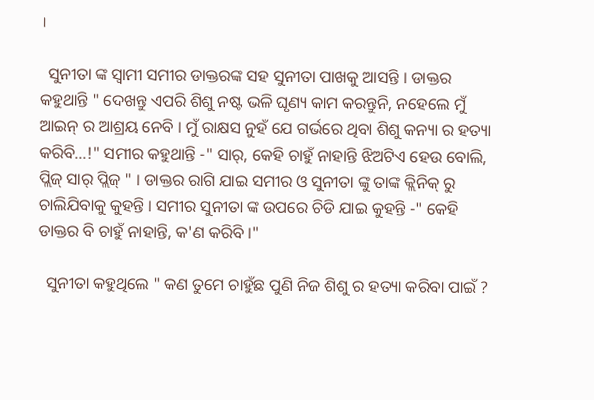।

  ସୁନୀତା ଙ୍କ ସ୍ବାମୀ ସମୀର ଡାକ୍ତରଙ୍କ ସହ ସୁନୀତା ପାଖକୁ ଆସନ୍ତି । ଡାକ୍ତର କହୁଥାନ୍ତି " ଦେଖନ୍ତୁ ଏପରି ଶିଶୁ ନଷ୍ଟ ଭଳି ଘୃଣ୍ୟ କାମ କରନ୍ତୁନି, ନହେଲେ ମୁଁ ଆଇନ୍ ର ଆଶ୍ରୟ ନେବି । ମୁଁ ରାକ୍ଷସ ନୁହଁ ଯେ ଗର୍ଭରେ ଥିବା ଶିଶୁ କନ୍ୟା ର ହତ୍ୟା କରିବି...!" ସମୀର କହୁଥାନ୍ତି -" ସାର୍, କେହି ଚାହୁଁ ନାହାନ୍ତି ଝିଅଟିଏ ହେଉ ବୋଲି, ପ୍ଲିଜ୍ ସାର୍ ପ୍ଲିଜ୍ " । ଡାକ୍ତର ରାଗି ଯାଇ ସମୀର ଓ ସୁନୀତା ଙ୍କୁ ତାଙ୍କ କ୍ଲିନିକ୍ ରୁ ଚାଲିଯିବାକୁ କୁହନ୍ତି । ସମୀର ସୁନୀତା ଙ୍କ ଉପରେ ଚିଡି ଯାଇ କୁହନ୍ତି -" କେହି ଡାକ୍ତର ବି ଚାହୁଁ ନାହାନ୍ତି, କ'ଣ କରିବି ।"

  ସୁନୀତା କହୁଥିଲେ " କଣ ତୁମେ ଚାହୁଁଛ ପୁଣି ନିଜ ଶିଶୁ ର ହତ୍ୟା କରିବା ପାଇଁ ?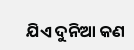ଯିଏ ଦୁନିଆ କଣ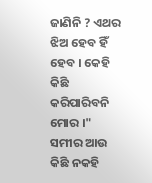ଜାଣିନି ? ଏଥର ଝିଅ ହେବ ହିଁ ହେବ । କେହି କିଛି କରିପାରିବନି ମୋର ।" ସମୀର ଆଉ କିଛି ନକହି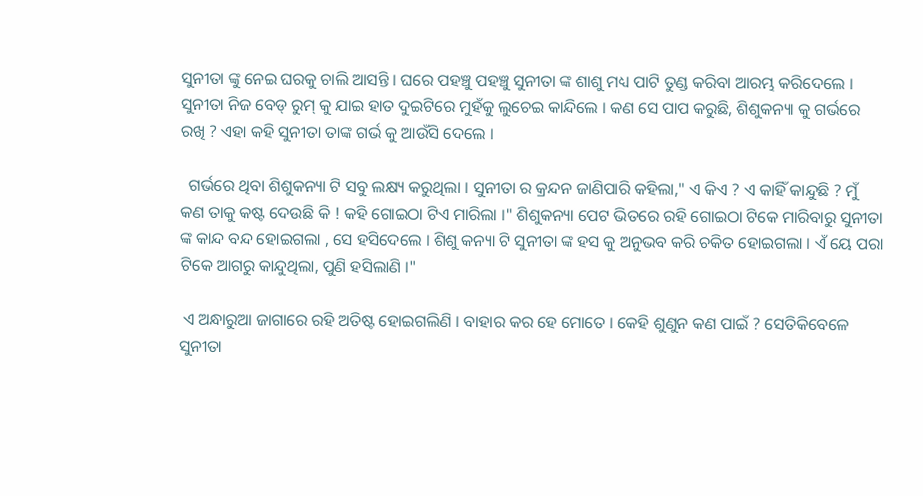ସୁନୀତା ଙ୍କୁ ନେଇ ଘରକୁ ଚାଲି ଆସନ୍ତି । ଘରେ ପହଞ୍ଚୁ ପହଞ୍ଚୁ ସୁନୀତା ଙ୍କ ଶାଶୁ ମଧ୍ୟ ପାଟି ତୁଣ୍ଡ କରିବା ଆରମ୍ଭ କରିଦେଲେ । ସୁନୀତା ନିଜ ବେଡ୍ ରୁମ୍ କୁ ଯାଇ ହାତ ଦୁଇଟିରେ ମୁହଁକୁ ଲୁଚେଇ କାନ୍ଦିଲେ । କଣ ସେ ପାପ କରୁଛି, ଶିଶୁକନ୍ୟା କୁ ଗର୍ଭରେ ରଖି ? ଏହା କହି ସୁନୀତା ତାଙ୍କ ଗର୍ଭ କୁ ଆଉଁସି ଦେଲେ ।

  ଗର୍ଭରେ ଥିବା ଶିଶୁକନ୍ୟା ଟି ସବୁ ଲକ୍ଷ୍ୟ କରୁଥିଲା । ସୁନୀତା ର କ୍ରନ୍ଦନ ଜାଣିପାରି କହିଲା," ଏ କିଏ ? ଏ କାହିଁ କାନ୍ଦୁଛି ? ମୁଁ କଣ ତାକୁ କଷ୍ଟ ଦେଉଛି କି ! କହି ଗୋଇଠା ଟିଏ ମାରିଲା ।" ଶିଶୁକନ୍ୟା ପେଟ ଭିତରେ ରହି ଗୋଇଠା ଟିକେ ମାରିବାରୁ ସୁନୀତା ଙ୍କ କାନ୍ଦ ବନ୍ଦ ହୋଇଗଲା , ସେ ହସିଦେଲେ । ଶିଶୁ କନ୍ୟା ଟି ସୁନୀତା ଙ୍କ ହସ କୁ ଅନୁଭବ କରି ଚକିତ ହୋଇଗଲା । ଏଁ ୟେ ପରା ଟିକେ ଆଗରୁ କାନ୍ଦୁଥିଲା, ପୁଣି ହସିଲାଣି ।"

 ଏ ଅନ୍ଧାରୁଆ ଜାଗାରେ ରହି ଅତିଷ୍ଟ ହୋଇଗଲିଣି । ବାହାର କର ହେ ମୋତେ । କେହି ଶୁଣୁନ କଣ ପାଇଁ ? ସେତିକିବେଳେ ସୁନୀତା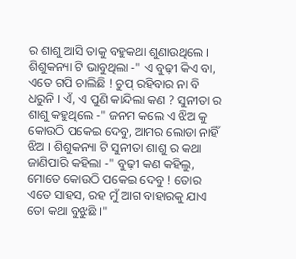ର ଶାଶୁ ଆସି ତାକୁ ବହୁକଥା ଶୁଣାଉଥିଲେ । ଶିଶୁକନ୍ୟା ଟି ଭାବୁଥିଲା -" ଏ ବୁଢ଼ୀ କିଏ ବା, ଏତେ ଗପି ଚାଲିଛି ! ଚୁପ୍ ରହିବାର ନା ବି ଧରୁନି । ଏଁ, ଏ ପୁଣି କାନ୍ଦିଲା କଣ ? ସୁନୀତା ର ଶାଶୁ କହୁଥିଲେ -" ଜନମ କଲେ ଏ ଝିଅ କୁ କୋଉଠି ପକେଇ ଦେବୁ, ଆମର ଲୋଡା ନାହିଁ ଝିଅ । ଶିଶୁକନ୍ୟା ଟି ସୁନୀତା ଶାଶୁ ର କଥା ଜାଣିପାରି କହିଲା -" ବୁଢ଼ୀ କଣ କହିଲୁ, ମୋତେ କୋଉଠି ପକେଇ ଦେବୁ ! ତୋର ଏତେ ସାହସ, ରହ ମୁଁ ଆଗ ବାହାରକୁ ଯାଏ ତୋ କଥା ବୁଝୁଛି ।"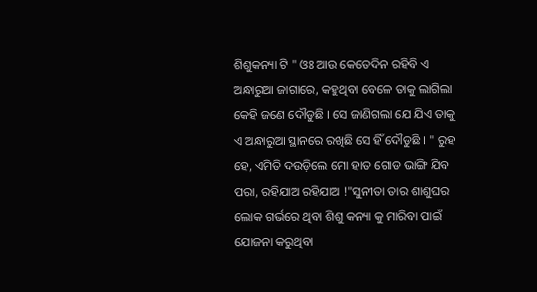ଶିଶୁକନ୍ୟା ଟି " ଓଃ ଆଉ କେତେଦିନ ରହିବି ଏ ଅନ୍ଧାରୁଆ ଜାଗାରେ, କହୁଥିବା ବେଳେ ତାକୁ ଲାଗିଲା କେହି ଜଣେ ଦୌଡୁଛି । ସେ ଜାଣିଗଲା ଯେ ଯିଏ ତାକୁ ଏ ଅନ୍ଧାରୁଆ ସ୍ଥାନରେ ରଖିଛି ସେ ହିଁ ଦୌଡୁଛି । " ରୁହ ହେ, ଏମିତି ଦଉଡ଼ିଲେ ମୋ ହାତ ଗୋଡ ଭାଙ୍ଗି ଯିବ ପରା, ରହିଯାଅ ରହିଯାଅ !"ସୁନୀତା ତାର ଶାଶୁଘର ଲୋକ ଗର୍ଭରେ ଥିବା ଶିଶୁ କନ୍ୟା କୁ ମାରିବା ପାଇଁ ଯୋଜନା କରୁଥିବା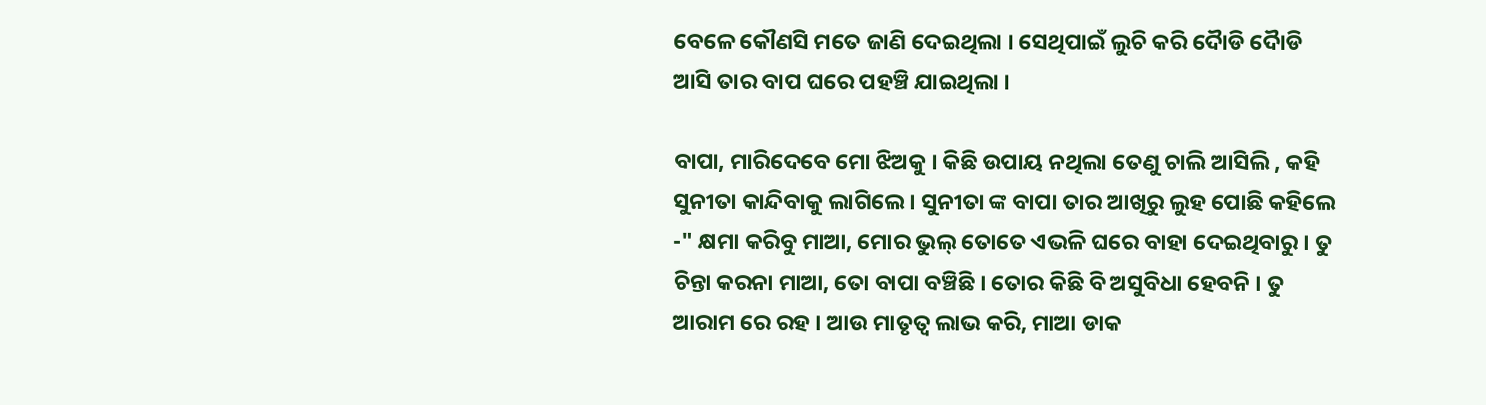ବେଳେ କୌଣସି ମତେ ଜାଣି ଦେଇଥିଲା । ସେଥିପାଇଁ ଲୁଚି କରି ଦୋୖଡି ଦୋୖଡି ଆସି ତାର ବାପ ଘରେ ପହଞ୍ଚି ଯାଇଥିଲା ।

ବାପା, ମାରିଦେବେ ମୋ ଝିଅକୁ । କିଛି ଉପାୟ ନଥିଲା ତେଣୁ ଚାଲି ଆସିଲି , କହି ସୁନୀତା କାନ୍ଦିବାକୁ ଲାଗିଲେ । ସୁନୀତା ଙ୍କ ବାପା ତାର ଆଖିରୁ ଲୁହ ପୋଛି କହିଲେ -" କ୍ଷମା କରିବୁ ମାଆ, ମୋର ଭୁଲ୍ ତୋତେ ଏଭଳି ଘରେ ବାହା ଦେଇଥିବାରୁ । ତୁ ଚିନ୍ତା କରନା ମାଆ, ତୋ ବାପା ବଞ୍ଚିଛି । ତୋର କିଛି ବି ଅସୁବିଧା ହେବନି । ତୁ ଆରାମ ରେ ରହ । ଆଉ ମାତୃତ୍ବ ଲାଭ କରି, ମାଆ ଡାକ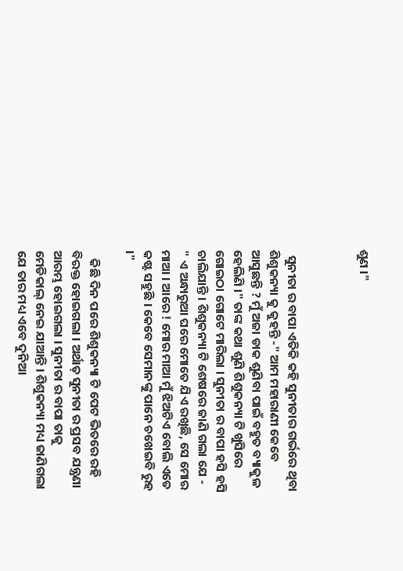ଶୁଣ ।"



  ସୁନୀତା ର ବାପା ଏତିକି କହି ସୁନୀତାର ଗର୍ଭରେ ଥିବା ଶିଶୁକନ୍ୟା କୁ କୁହନ୍ତି -" ଆମ ମହାରାଣୀ କେବେ ଆସୁଛନ୍ତି ? ମୁଁ ଅଜା ଡାକ ଶୁଣିବା ପାଇଁ ବହୁତ ବ୍ୟାକୁଳ ହେଲିଣି ।" ତାଙ୍କ କଥା ଶୁଣି ଶିଶୁକନ୍ୟା ଟି ଖୁସିରେ ଗୋଇଠା ଗୋଟେ ମାରିଲା । ସୁନୀତା ର ବାପା ହସି ହସି ଚାଲିଯାନ୍ତି । ଶିଶୁକନ୍ୟା ଟି ଶେଷରେ ଜାଣି ଗଲା ଯେ - " ଏ ଅନ୍ଧାରୁଆ ଘରେ ମୋତେ ଯିଏ ରଖିଛି, ସେ ମୋର ମାଆ । ଆରେ ! ମୋର ମାଆ ମୁଁ ଝିଅଟିଏ ବୋଲି ଏତେ କଷ୍ଟ ସହୁଛି । କେବେ ସେମାନଙ୍କୁ ପାନେ ଚଖେଇବି ରୁହ ।"

   କିଛି ଦିନ ପରେ ଶିଶୁକନ୍ୟା ଟି ପେଟ ଭିତରେ ରହି ବିରକ୍ତ ହୋଇଗଲା । ଅର୍ଥାତ୍ ସୁନୀତା ର ପ୍ରସବ ଯନ୍ତ୍ରଣା ଆରମ୍ଭ ହୋଇଗଲା । ସୁନୀତା ର ବାପା ତାକୁ ମେଡିକାଲ୍ ନେଇ ଯାଆନ୍ତି । ଶିଶୁକନ୍ୟା ମଧ୍ୟ ଜାଣିଗଲା ଯେ ତାର ମଧ୍ୟ ଏବେ ଦୁନିଆ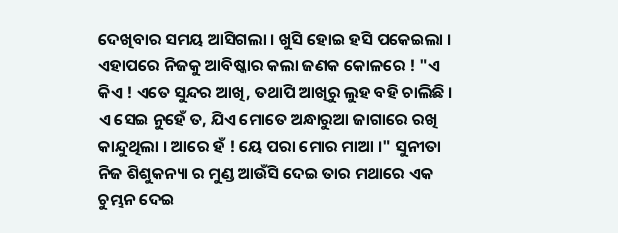ଦେଖିବାର ସମୟ ଆସିଗଲା । ଖୁସି ହୋଇ ହସି ପକେଇଲା । ଏହାପରେ ନିଜକୁ ଆବିଷ୍କାର କଲା ଜଣକ କୋଳରେ ! "ଏ କିଏ ! ଏତେ ସୁନ୍ଦର ଆଖି, ତଥାପି ଆଖିରୁ ଲୁହ ବହି ଚାଲିଛି । ଏ ସେଇ ନୁହେଁ ତ, ଯିଏ ମୋତେ ଅନ୍ଧାରୁଆ ଜାଗାରେ ରଖି କାନ୍ଦୁଥିଲା । ଆରେ ହଁ ! ୟେ ପରା ମୋର ମାଆ ।" ସୁନୀତା ନିଜ ଶିଶୁକନ୍ୟା ର ମୁଣ୍ଡ ଆଉଁସି ଦେଇ ତାର ମଥାରେ ଏକ ଚୁମ୍ଭନ ଦେଇ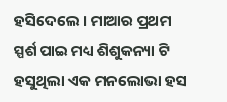ହସିଦେଲେ । ମାଆର ପ୍ରଥମ ସ୍ପର୍ଶ ପାଇ ମଧ୍ୟ ଶିଶୁକନ୍ୟା ଟି ହସୁଥିଲା ଏକ ମନଲୋଭା ହସ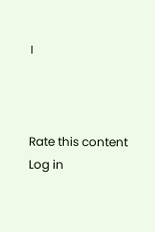।



Rate this content
Log in